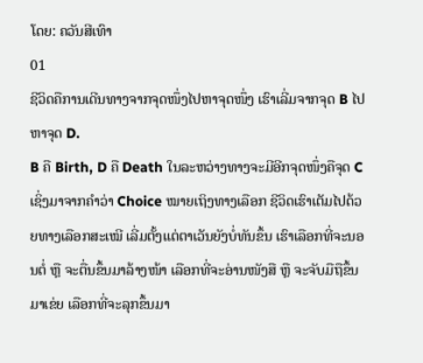ໂດຍ: ຄວັນສີເທົາ
01
ຊີວິດຄືການເດີນທາງຈາກຈຸດໜຶ່ງໄປຫາຈຸດໜຶ່ງ ເຮົາເລີ່ມຈາກຈຸດ B ໄປຫາຈຸດ D.
B ຄື Birth, D ຄື Death ໃນລະຫວ່າງທາງຈະມີອີກຈຸດໜຶ່ງຄືຈຸດ C ເຊິ່ງມາຈາກຄຳວ່າ Choice ໝາຍເຖິງທາງເລືອກ ຊີວິດເຮົາເຕັມໄປດ້ວຍທາງເລືອກສະເໝີ ເລີ່ມຕັ້ງແຕ່ຕາເວັນຍັງບໍ່ທັນຂຶ້ນ ເຮົາເລືອກທີ່ຈະນອນຕໍ່ ຫຼື ຈະຕື່ນຂຶ້ນມາລ້າງໜ້າ ເລືອກທີ່ຈະອ່ານໜັງສື ຫຼື ຈະຈັບມືຖືຂຶ້ນມາເຂ່ຍ ເລືອກທີ່ຈະລຸກຂຶ້ນມາ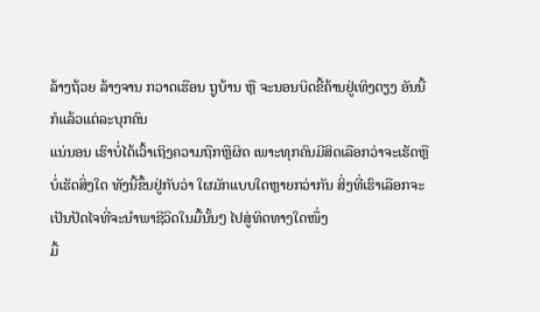ລ້າງຖ້ວຍ ລ້າງຈານ ກວາດເຮືອນ ຖູບ້ານ ຫຼື ຈະນອນບິດຂີ້ຄ້ານຢູ່ເທິງຕຽງ ອັນນີ້ກໍແລ້ວແຕ່ລະບຸກຄົນ
ແນ່ນອນ ເຮົາບໍ່ໄດ້ເວົ້າເຖິງຄວາມຖືກຫຼືຜິດ ເພາະທຸກຄົນມີສິດເລືອກວ່າຈະເຮັດຫຼືບໍ່ເຮັດສິ່ງໃດ ທັງນີ້ຂຶ້ນຢູ່ກັບວ່າ ໃຜມັກແບບໃດຫຼາຍກວ່າກັນ ສິ່ງທີ່ເຮົາເລືອກຈະເປັນປັດໄຈທີ່ຈະນຳພາຊີວິດໃນມື້ນັ້ນໆ ໄປສູ່ທິດທາງໃດໜຶ່ງ
ມື້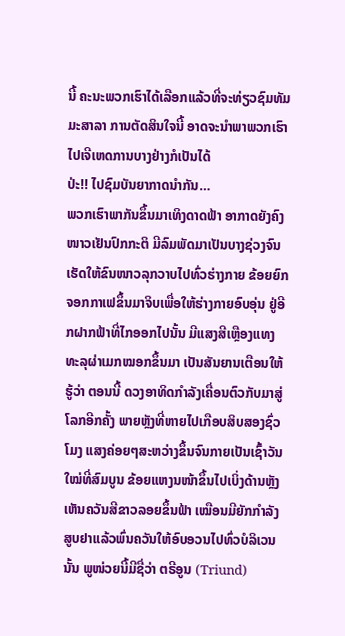ນີ້ ຄະນະພວກເຮົາໄດ້ເລືອກແລ້ວທີ່ຈະທ່ຽວຊົມທັມມະສາລາ ການຕັດສິນໃຈນີ້ ອາດຈະນຳພາພວກເຮົາໄປເຈີເຫດການບາງຢ່າງກໍເປັນໄດ້
ປ່ະ!! ໄປຊົມບັນຍາກາດນຳກັນ…
ພວກເຮົາພາກັນຂຶ້ນມາເທິງດາດຟ້າ ອາກາດຍັງຄົງໜາວເຢັນປົກກະຕິ ມີລົມພັດມາເປັນບາງຊ່ວງຈົນເຮັດໃຫ້ຂົນໜາວລຸກວາບໄປທົ່ວຮ່າງກາຍ ຂ້ອຍຍົກຈອກກາເຟຂຶ້ນມາຈິບເພື່ອໃຫ້ຮ່າງກາຍອົບອຸ່ນ ຢູ່ອີກຝາກຟ້າທີ່ໄກອອກໄປນັ້ນ ມີແສງສີເຫຼືອງແທງທະລຸຜ່າເມກໝອກຂຶ້ນມາ ເປັນສັນຍານເຕືອນໃຫ້ຮູ້ວ່າ ຕອນນີ້ ດວງອາທິດກຳລັງເຄື່ອນຕົວກັບມາສູ່ໂລກອີກຄັ້ງ ພາຍຫຼັງທີ່ຫາຍໄປເກືອບສິບສອງຊົ່ວໂມງ ແສງຄ່ອຍໆສະຫວ່າງຂຶ້ນຈົນກາຍເປັນເຊົ້າວັນໃໝ່ທີ່ສົມບູນ ຂ້ອຍແຫງນໜ້າຂຶ້ນໄປເບິ່ງດ້ານຫຼັງ ເຫັນຄວັນສີຂາວລອຍຂຶ້ນຟ້າ ເໝືອນມີຍັກກຳລັງສູບຢາແລ້ວພົ່ນຄວັນໃຫ້ອົບອວນໄປທົ່ວບໍລິເວນນັ້ນ ພູໜ່ວຍນີ້ມີຊື່ວ່າ ຕຣີອູນ (Triund)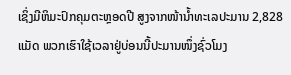ເຊິ່ງມີຫິມະປົກຄຸມຕະຫຼອດປີ ສູງຈາກໜ້ານ້ຳທະເລປະມານ 2,828 ແມັດ ພວກເຮົາໃຊ້ເວລາຢູ່ບ່ອນນີ້ປະມານໜຶ່ງຊົ່ວໂມງ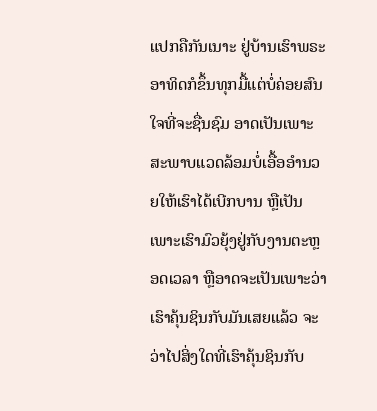ແປກຄືກັນເນາະ ຢູ່ບ້ານເຮົາພຣະອາທິດກໍຂຶ້ນທຸກມື້ແຕ່ບໍ່ຄ່ອຍສົນໃຈທີ່ຈະຊື່ນຊົມ ອາດເປັນເພາະສະພາບແວດລ້ອມບໍ່ເອື້ອອຳນວຍໃຫ້ເຮົາໄດ້ເບີກບານ ຫຼືເປັນເພາະເຮົາມົວຍຸ້ງຢູ່ກັບງານຕະຫຼອດເວລາ ຫຼືອາດຈະເປັນເພາະວ່າ ເຮົາຄຸ້ນຊິນກັບມັນເສຍແລ້ວ ຈະວ່າໄປສິ່ງໃດທີ່ເຮົາຄຸ້ນຊິນກັບ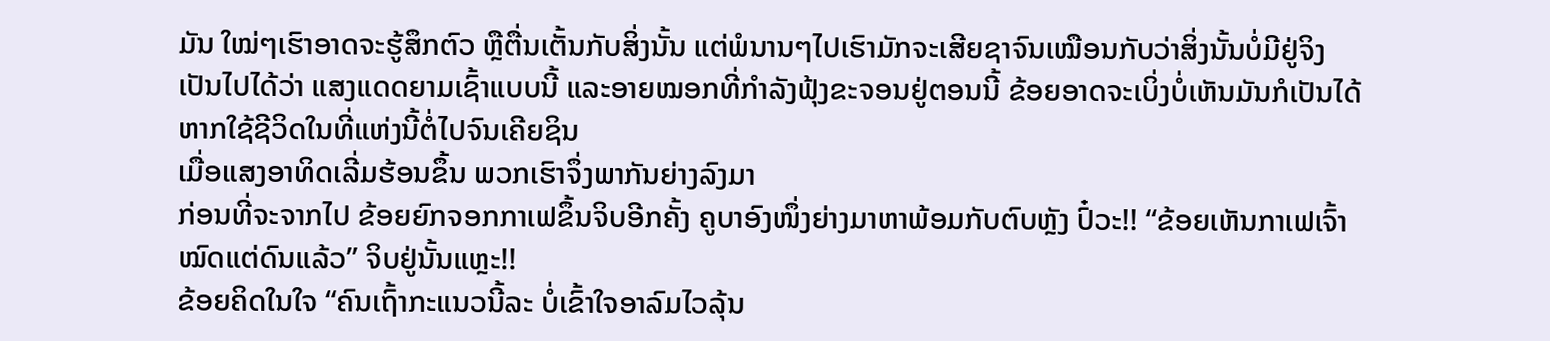ມັນ ໃໝ່ໆເຮົາອາດຈະຮູ້ສຶກຕົວ ຫຼືຕື່ນເຕັ້ນກັບສິ່ງນັ້ນ ແຕ່ພໍນານໆໄປເຮົາມັກຈະເສີຍຊາຈົນເໝືອນກັບວ່າສິ່ງນັ້ນບໍ່ມີຢູ່ຈິງ ເປັນໄປໄດ້ວ່າ ແສງແດດຍາມເຊົ້າແບບນີ້ ແລະອາຍໝອກທີ່ກຳລັງຟຸ້ງຂະຈອນຢູ່ຕອນນີ້ ຂ້ອຍອາດຈະເບິ່ງບໍ່ເຫັນມັນກໍເປັນໄດ້ຫາກໃຊ້ຊີວິດໃນທີ່ແຫ່ງນີ້ຕໍ່ໄປຈົນເຄີຍຊິນ
ເມື່ອແສງອາທິດເລີ່ມຮ້ອນຂຶ້ນ ພວກເຮົາຈຶ່ງພາກັນຍ່າງລົງມາ
ກ່ອນທີ່ຈະຈາກໄປ ຂ້ອຍຍົກຈອກກາເຟຂຶ້ນຈິບອີກຄັ້ງ ຄູບາອົງໜຶ່ງຍ່າງມາຫາພ້ອມກັບຕົບຫຼັງ ປົ໋ວະ!! “ຂ້ອຍເຫັນກາເຟເຈົ້າໝົດແຕ່ດົນແລ້ວ” ຈິບຢູ່ນັ້ນແຫຼະ!!
ຂ້ອຍຄິດໃນໃຈ “ຄົນເຖົ້າກະແນວນີ້ລະ ບໍ່ເຂົ້າໃຈອາລົມໄວລຸ້ນ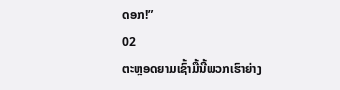ດອກ!”
02
ຕະຫຼອດຍາມເຊົ້າມື້ນີ້ພວກເຮົາຍ່າງ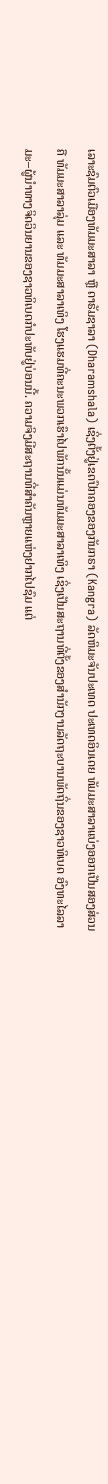ເລາະຊົມຕົວເມືອງທັມມະສາລາ ຫຼື ດາຣັມຊາລາ (Dharamshala) ເຊິ່ງຕັ້ງຢູ່ເຂດປົກຄອງຂອງກັນກຣາ (Kangra) ລັດຫິມະຈັນປະເທດ ປະເທດອິນເດຍ ທັມມະສາລາແບ່ງອອກເປັນສອງສ່ວນຄື ທັມມະສາລາລຸ່ມ ແລະ ທັມມະສາລາເທິງ ໂຮງແຮມທີ່ຄະນະພວກເຮົາໄປພັກນັ້ນແມ່ນທັມມະສາລາເທິງ ເຊິ່ງເປັນສະຖານທີ່ຕັ້ງຂອງສຳນັກງານລັດຖະບານພັດຖິ່ນຂອງຊາວທິເບດ ອົງທະໄລລາມະ–ຜູ້ນຳທາງຈິດວິນຍານຂອງຊາວທິເບດກໍປະທັບຢູ່ບ່ອນນີ້. ຄວາມຈິງມີສະຖານທີ່ສຳຄັນຫຼາຍແຫ່ງຢາກໄປຊົມ ແຕ່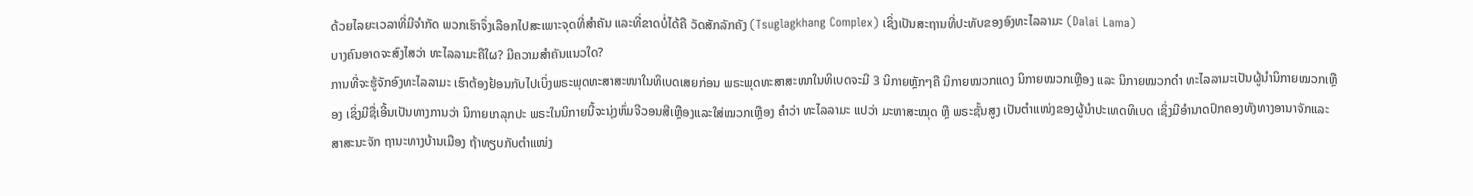ດ້ວຍໄລຍະເວລາທີ່ມີຈຳກັດ ພວກເຮົາຈຶ່ງເລືອກໄປສະເພາະຈຸດທີ່ສຳຄັນ ແລະທີ່ຂາດບໍ່ໄດ້ຄື ວັດສັກລັກຄັງ (Tsuglagkhang Complex) ເຊິ່ງເປັນສະຖານທີ່ປະທັບຂອງອົງທະໄລລາມະ (Dalai Lama)
ບາງຄົນອາດຈະສົງໄສວ່າ ທະໄລລາມະຄືໃຜ? ມີຄວາມສຳຄັນແນວໃດ?
ການທີ່ຈະຮູ້ຈັກອົງທະໄລລາມະ ເຮົາຕ້ອງຢ້ອນກັບໄປເບິ່ງພຣະພຸດທະສາສະໜາໃນທິເບດເສຍກ່ອນ ພຣະພຸດທະສາສະໜາໃນທິເບດຈະມີ 3 ນິກາຍຫຼັກໆຄື ນິກາຍໝວກແດງ ນິກາຍໝວກເຫຼືອງ ແລະ ນິກາຍໝວກດຳ ທະໄລລາມະເປັນຜູ້ນຳນິກາຍໝວກເຫຼືອງ ເຊິ່ງມີຊື່ເອີ້ນເປັນທາງການວ່າ ນິກາຍເກລຸກປະ ພຣະໃນນິກາຍນີ້ຈະນຸ່ງຫົ່ມຈີວອນສີເຫຼືອງແລະໃສ່ໝວກເຫຼືອງ ຄຳວ່າ ທະໄລລາມະ ແປວ່າ ມະຫາສະໝຸດ ຫຼື ພຣະຊັ້ນສູງ ເປັນຕຳແໜ່ງຂອງຜູ້ນຳປະເທດທິເບດ ເຊິ່ງມີອຳນາດປົກຄອງທັງທາງອານາຈັກແລະສາສະນະຈັກ ຖານະທາງບ້ານເມືອງ ຖ້າທຽບກັບຕຳແໜ່ງ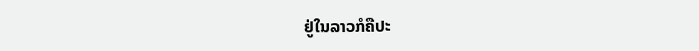ຢູ່ໃນລາວກໍຄືປະ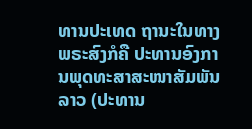ທານປະເທດ ຖານະໃນທາງພຣະສົງກໍຄື ປະທານອົງການພຸດທະສາສະໜາສັມພັນລາວ (ປະທານ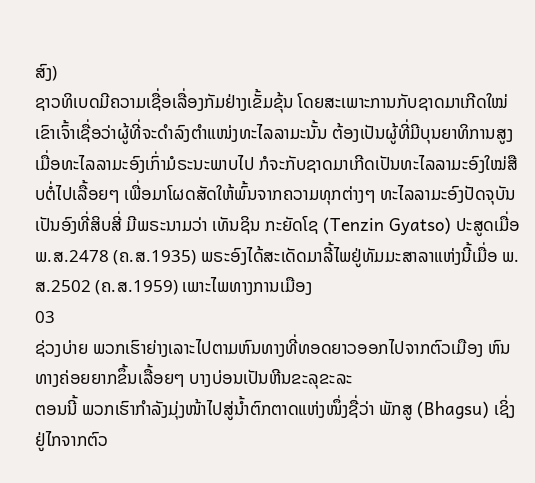ສົງ)
ຊາວທິເບດມີຄວາມເຊື່ອເລື່ອງກັມຢ່າງເຂັ້ມຂຸ້ນ ໂດຍສະເພາະການກັບຊາດມາເກີດໃໝ່ ເຂົາເຈົ້າເຊື່ອວ່າຜູ້ທີ່ຈະດຳລົງຕຳແໜ່ງທະໄລລາມະນັ້ນ ຕ້ອງເປັນຜູ້ທີ່ມີບຸນຍາທິການສູງ ເມື່ອທະໄລລາມະອົງເກົ່າມໍຣະນະພາບໄປ ກໍຈະກັບຊາດມາເກີດເປັນທະໄລລາມະອົງໃໝ່ສືບຕໍ່ໄປເລື້ອຍໆ ເພື່ອມາໂຜດສັດໃຫ້ພົ້ນຈາກຄວາມທຸກຕ່າງໆ ທະໄລລາມະອົງປັດຈຸບັນເປັນອົງທີ່ສິບສີ່ ມີພຣະນາມວ່າ ເທັນຊິນ ກະຍັດໂຊ (Tenzin Gyatso) ປະສູດເມື່ອ ພ.ສ.2478 (ຄ.ສ.1935) ພຣະອົງໄດ້ສະເດັດມາລີ້ໄພຢູ່ທັມມະສາລາແຫ່ງນີ້ເມື່ອ ພ.ສ.2502 (ຄ.ສ.1959) ເພາະໄພທາງການເມືອງ
03
ຊ່ວງບ່າຍ ພວກເຮົາຍ່າງເລາະໄປຕາມຫົນທາງທີ່ທອດຍາວອອກໄປຈາກຕົວເມືອງ ຫົນທາງຄ່ອຍຍາກຂຶ້ນເລື້ອຍໆ ບາງບ່ອນເປັນຫີນຂະລຸຂະລະ
ຕອນນີ້ ພວກເຮົາກຳລັງມຸ່ງໜ້າໄປສູ່ນ້ຳຕົກຕາດແຫ່ງໜຶ່ງຊື່ວ່າ ພັກສູ (Bhagsu) ເຊິ່ງຢູ່ໄກຈາກຕົວ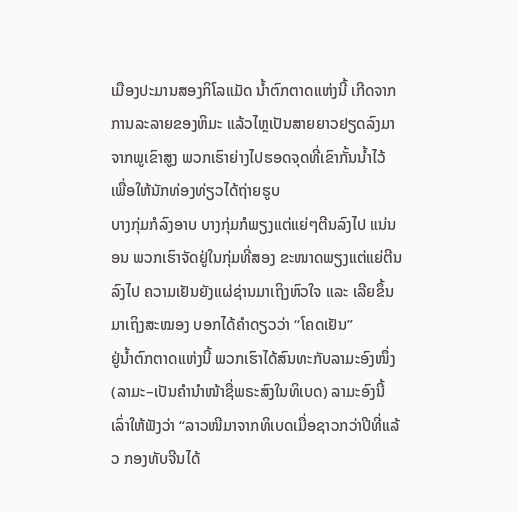ເມືອງປະມານສອງກິໂລແມັດ ນ້ຳຕົກຕາດແຫ່ງນີ້ ເກີດຈາກການລະລາຍຂອງຫິມະ ແລ້ວໄຫຼເປັນສາຍຍາວຢຽດລົງມາຈາກພູເຂົາສູງ ພວກເຮົາຍ່າງໄປຮອດຈຸດທີ່ເຂົາກັ້ນນ້ຳໄວ້ ເພື່ອໃຫ້ນັກທ່ອງທ່ຽວໄດ້ຖ່າຍຮູບ
ບາງກຸ່ມກໍລົງອາບ ບາງກຸ່ມກໍພຽງແຕ່ແຍ່ໆຕີນລົງໄປ ແນ່ນອນ ພວກເຮົາຈັດຢູ່ໃນກຸ່ມທີ່ສອງ ຂະໜາດພຽງແຕ່ແຍ່ຕີນລົງໄປ ຄວາມເຢັນຍັງແຜ່ຊ່ານມາເຖິງຫົວໃຈ ແລະ ເລີຍຂຶ້ນມາເຖິງສະໝອງ ບອກໄດ້ຄຳດຽວວ່າ “ໂຄດເຢັນ”
ຢູ່ນ້ຳຕົກຕາດແຫ່ງນີ້ ພວກເຮົາໄດ້ສົນທະກັບລາມະອົງໜຶ່ງ (ລາມະ–ເປັນຄຳນຳໜ້າຊື່ພຣະສົງໃນທິເບດ) ລາມະອົງນີ້ເລົ່າໃຫ້ຟັງວ່າ “ລາວໜີມາຈາກທິເບດເມື່ອຊາວກວ່າປີທີ່ແລ້ວ ກອງທັບຈີນໄດ້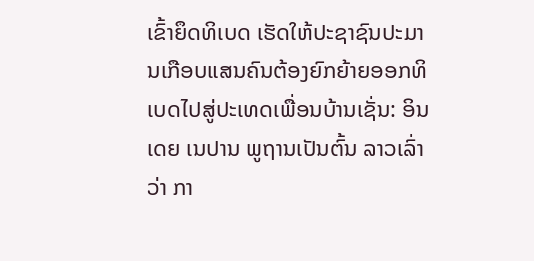ເຂົ້າຍຶດທິເບດ ເຮັດໃຫ້ປະຊາຊົນປະມານເກືອບແສນຄົນຕ້ອງຍົກຍ້າຍອອກທິເບດໄປສູ່ປະເທດເພື່ອນບ້ານເຊັ່ນ: ອິນເດຍ ເນປານ ພູຖານເປັນຕົ້ນ ລາວເລົ່າວ່າ ກາ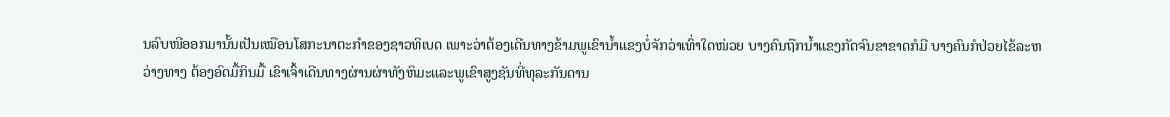ນລົບໜີອອກມານັ້ນເປັນເໝືອນໂສກະນາຕະກຳຂອງຊາວທິເບດ ເພາະວ່າຕ້ອງເດີນທາງຂ້າມພູເຂົານ້ຳແຂງບໍ່ຈັກວ່າເທົ່າໃດໜ່ວຍ ບາງຄົນຖືກນ້ຳແຂງກັດຈົນຂາຂາດກໍມີ ບາງຄົນກໍປ່ວຍໄຂ້ລະຫວ່າງທາງ ຕ້ອງອົດມື້ກິນມື້ ເຂົາເຈົ້າເດີນທາງຜ່ານຜ່າທັງຫິມະແລະພູເຂົາສູງຊັນທີ່ທຸລະກັນດານ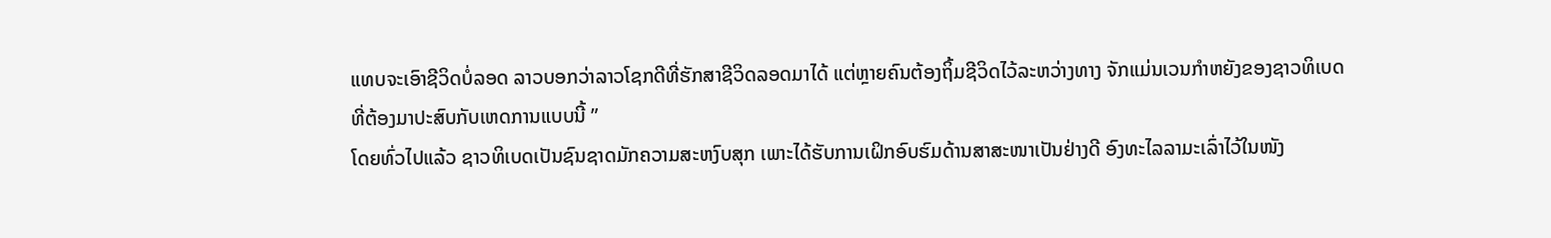ແທບຈະເອົາຊີວິດບໍ່ລອດ ລາວບອກວ່າລາວໂຊກດີທີ່ຮັກສາຊີວິດລອດມາໄດ້ ແຕ່ຫຼາຍຄົນຕ້ອງຖິ້ມຊີວິດໄວ້ລະຫວ່າງທາງ ຈັກແມ່ນເວນກຳຫຍັງຂອງຊາວທິເບດທີ່ຕ້ອງມາປະສົບກັບເຫດການແບບນີ້ ”
ໂດຍທົ່ວໄປແລ້ວ ຊາວທິເບດເປັນຊົນຊາດມັກຄວາມສະຫງົບສຸກ ເພາະໄດ້ຮັບການເຝິກອົບຮົມດ້ານສາສະໜາເປັນຢ່າງດີ ອົງທະໄລລາມະເລົ່າໄວ້ໃນໜັງ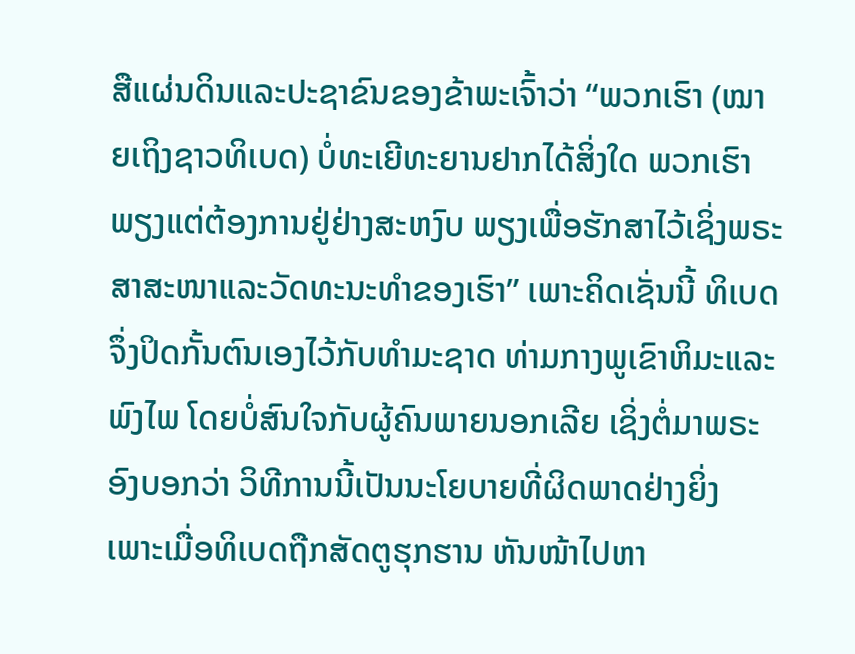ສືແຜ່ນດິນແລະປະຊາຂົນຂອງຂ້າພະເຈົ້າວ່າ “ພວກເຮົາ (ໝາຍເຖິງຊາວທິເບດ) ບໍ່ທະເຍີທະຍານຢາກໄດ້ສິ່ງໃດ ພວກເຮົາພຽງແຕ່ຕ້ອງການຢູ່ຢ່າງສະຫງົບ ພຽງເພື່ອຮັກສາໄວ້ເຊິ່ງພຣະສາສະໜາແລະວັດທະນະທຳຂອງເຮົາ” ເພາະຄິດເຊັ່ນນີ້ ທິເບດຈຶ່ງປິດກັ້ນຕົນເອງໄວ້ກັບທຳມະຊາດ ທ່າມກາງພູເຂົາຫິມະແລະພົງໄພ ໂດຍບໍ່ສົນໃຈກັບຜູ້ຄົນພາຍນອກເລີຍ ເຊິ່ງຕໍ່ມາພຣະອົງບອກວ່າ ວິທີການນີ້ເປັນນະໂຍບາຍທີ່ຜິດພາດຢ່າງຍິ່ງ ເພາະເມື່ອທິເບດຖືກສັດຕູຮຸກຮານ ຫັນໜ້າໄປຫາ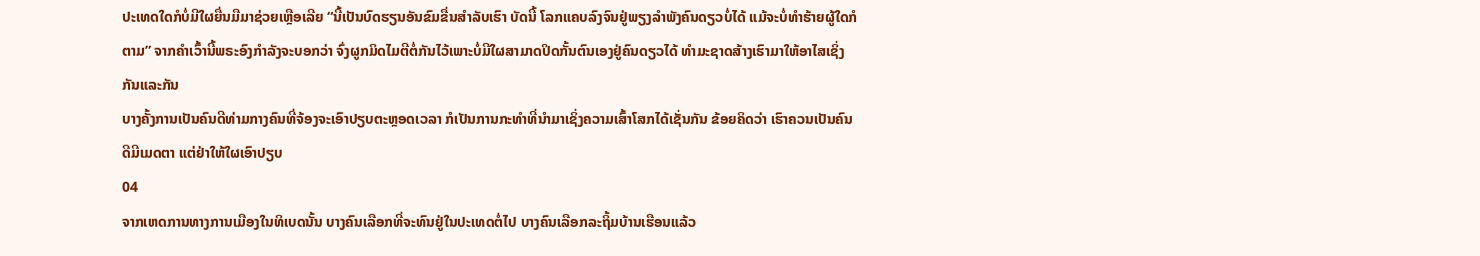ປະເທດໃດກໍບໍ່ມີໃຜຍື່ນມືມາຊ່ວຍເຫຼືອເລີຍ “ນີ້ເປັນບົດຮຽນອັນຂົມຂື່ນສຳລັບເຮົາ ບັດນີ້ ໂລກແຄບລົງຈົນຢູ່ພຽງລຳພັງຄົນດຽວບໍ່ໄດ້ ແມ້ຈະບໍ່ທຳຮ້າຍຜູ້ໃດກໍຕາມ” ຈາກຄຳເວົ້ານີ້ພຣະອົງກຳລັງຈະບອກວ່າ ຈົ່ງຜູກມິດໄມຕີຕໍ່ກັນໄວ້ເພາະບໍ່ມີໃຜສາມາດປິດກັ້ນຕົນເອງຢູ່ຄົນດຽວໄດ້ ທຳມະຊາດສ້າງເຮົາມາໃຫ້ອາໄສເຊິ່ງກັນແລະກັນ
ບາງຄັ້ງການເປັນຄົນດີທ່າມກາງຄົນທີ່ຈ້ອງຈະເອົາປຽບຕະຫຼອດເວລາ ກໍເປັນການກະທຳທີ່ນຳມາເຊິ່ງຄວາມເສົ້າໂສກໄດ້ເຊັ່ນກັນ ຂ້ອຍຄິດວ່າ ເຮົາຄວນເປັນຄົນດີມີເມດຕາ ແຕ່ຢ່າໃຫ້ໃຜເອົາປຽບ
04
ຈາກເຫດການທາງການເມືອງໃນທິເບດນັ້ນ ບາງຄົນເລືອກທີ່ຈະທົນຢູ່ໃນປະເທດຕໍ່ໄປ ບາງຄົນເລືອກລະຖິ້ມບ້ານເຮືອນແລ້ວ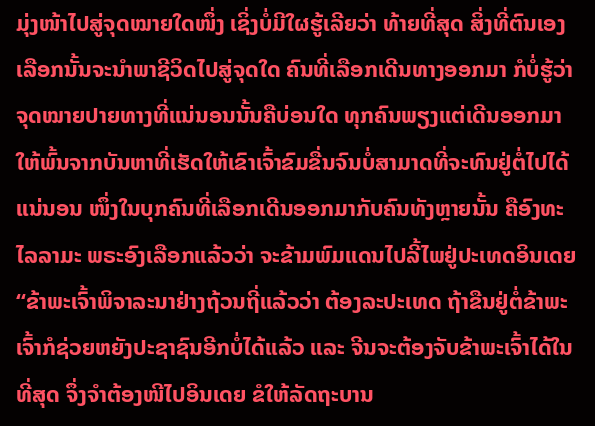ມຸ່ງໜ້າໄປສູ່ຈຸດໝາຍໃດໜຶ່ງ ເຊິ່ງບໍ່ມີໃຜຮູ້ເລີຍວ່າ ທ້າຍທີ່ສຸດ ສິ່ງທີ່ຕົນເອງເລືອກນັ້ນຈະນຳພາຊີວິດໄປສູ່ຈຸດໃດ ຄົນທີ່ເລືອກເດີນທາງອອກມາ ກໍບໍ່ຮູ້ວ່າຈຸດໝາຍປາຍທາງທີ່ແນ່ນອນນັ້ນຄືບ່ອນໃດ ທຸກຄົນພຽງແຕ່ເດີນອອກມາໃຫ້ພົ້ນຈາກບັນຫາທີ່ເຮັດໃຫ້ເຂົາເຈົ້າຂົມຂື່ນຈົນບໍ່ສາມາດທີ່ຈະທົນຢູ່ຕໍ່ໄປໄດ້ ແນ່ນອນ ໜຶ່ງໃນບຸກຄົນທີ່ເລືອກເດີນອອກມາກັບຄົນທັງຫຼາຍນັ້ນ ຄືອົງທະໄລລາມະ ພຣະອົງເລືອກແລ້ວວ່າ ຈະຂ້າມພົມແດນໄປລີ້ໄພຢູ່ປະເທດອິນເດຍ
“ຂ້າພະເຈົ້າພິຈາລະນາຢ່າງຖ້ວນຖີ່ແລ້ວວ່າ ຕ້ອງລະປະເທດ ຖ້າຂືນຢູ່ຕໍ່ຂ້າພະເຈົ້າກໍຊ່ວຍຫຍັງປະຊາຊົນອີກບໍ່ໄດ້ແລ້ວ ແລະ ຈີນຈະຕ້ອງຈັບຂ້າພະເຈົ້າໄດ້ໃນທີ່ສຸດ ຈຶ່ງຈຳຕ້ອງໜີໄປອິນເດຍ ຂໍໃຫ້ລັດຖະບານ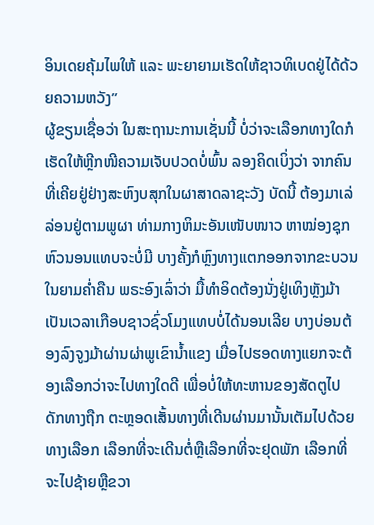ອິນເດຍຄຸ້ມໄພໃຫ້ ແລະ ພະຍາຍາມເຮັດໃຫ້ຊາວທິເບດຢູ່ໄດ້ດ້ວຍຄວາມຫວັງ”
ຜູ້ຂຽນເຊື່ອວ່າ ໃນສະຖານະການເຊັ່ນນີ້ ບໍ່ວ່າຈະເລືອກທາງໃດກໍເຮັດໃຫ້ຫຼີກໜີຄວາມເຈັບປວດບໍ່ພົ້ນ ລອງຄິດເບິ່ງວ່າ ຈາກຄົນທີ່ເຄີຍຢູ່ຢ່າງສະຫົງບສຸກໃນຜາສາດລາຊະວັງ ບັດນີ້ ຕ້ອງມາເລ່ລ່ອນຢູ່ຕາມພູຜາ ທ່າມກາງຫິມະອັນເໜັບໜາວ ຫາໝ່ອງຊຸກຫົວນອນແທບຈະບໍ່ມີ ບາງຄັ້ງກໍຫຼົງທາງແຕກອອກຈາກຂະບວນໃນຍາມຄ່ຳຄືນ ພຣະອົງເລົ່າວ່າ ມື້ທຳອິດຕ້ອງນັ່ງຢູ່ເທິງຫຼັງມ້າເປັນເວລາເກືອບຊາວຊົ່ວໂມງແທບບໍ່ໄດ້ນອນເລີຍ ບາງບ່ອນຕ້ອງລົງຈູງມ້າຜ່ານຜ່າພູເຂົານ້ຳແຂງ ເມື່ອໄປຮອດທາງແຍກຈະຕ້ອງເລືອກວ່າຈະໄປທາງໃດດີ ເພື່ອບໍ່ໃຫ້ທະຫານຂອງສັດຕູໄປດັກທາງຖືກ ຕະຫຼອດເສັ້ນທາງທີ່ເດີນຜ່ານມານັ້ນເຕັມໄປດ້ວຍທາງເລືອກ ເລືອກທີ່ຈະເດີນຕໍ່ຫຼືເລືອກທີ່ຈະຢຸດພັກ ເລືອກທີ່ຈະໄປຊ້າຍຫຼືຂວາ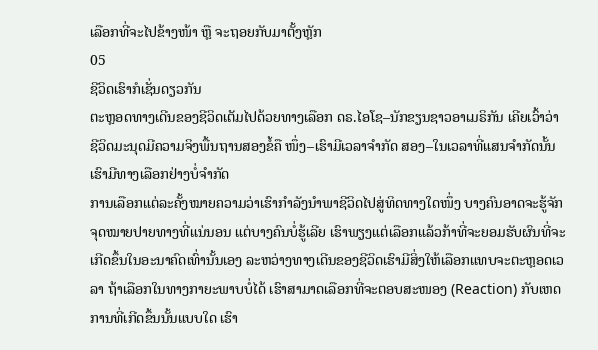ເລືອກທີ່ຈະໄປຂ້າງໜ້າ ຫຼື ຈະຖອຍກັບມາຕັ້ງຫຼັກ
05
ຊີວິດເຮົາກໍເຊັ່ນດຽວກັນ
ຕະຫຼອດທາງເດີນຂອງຊີວິດເຕັມໄປດ້ວຍທາງເລືອກ ດຣ.ໄອໂຊ–ນັກຂຽນຊາວອາເມຣິກັນ ເຄີຍເວົ້າວ່າ ຊີວິດມະນຸດມີຄວາມຈິງພື້ນຖານສອງຂໍ້ຄື ໜຶ່ງ–ເຮົາມີເວລາຈຳກັດ ສອງ–ໃນເວລາທີ່ແສນຈຳກັດນັ້ນ ເຮົາມີທາງເລືອກຢ່າງບໍ່ຈຳກັດ
ການເລືອກແຕ່ລະຄັ້ງໝາຍຄວາມວ່າເຮົາກຳລັງນຳພາຊີວິດໄປສູ່ທິດທາງໃດໜຶ່ງ ບາງຄົນອາດຈະຮູ້ຈັກຈຸດໝາຍປາຍທາງທີ່ແນ່ນອນ ແຕ່ບາງຄົນບໍ່ຮູ້ເລີຍ ເຮົາພຽງແຕ່ເລືອກແລ້ວກ້າທີ່ຈະຍອມຮັບຜົນທີ່ຈະເກີດຂຶ້ນໃນອະນາຄົດເທົ່ານັ້ນເອງ ລະຫວ່າງທາງເດີນຂອງຊີວິດເຮົາມີສິ່ງໃຫ້ເລືອກແທບຈະຕະຫຼອດເວລາ ຖ້າເລືອກໃນທາງກາຍະພາບບໍ່ໄດ້ ເຮົາສາມາດເລືອກທີ່ຈະຕອບສະໜອງ (Reaction) ກັບເຫດການທີ່ເກີດຂຶ້ນນັ້ນແບບໃດ ເຮົາ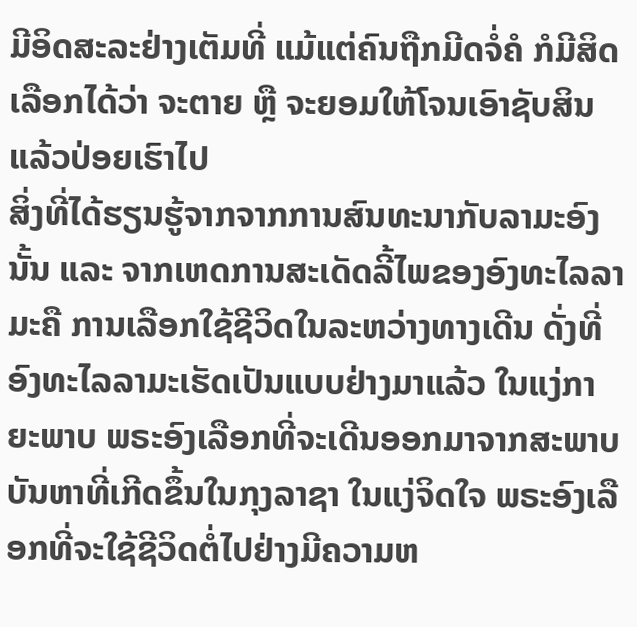ມີອິດສະລະຢ່າງເຕັມທີ່ ແມ້ແຕ່ຄົນຖືກມີດຈໍ່ຄໍ ກໍມີສິດເລືອກໄດ້ວ່າ ຈະຕາຍ ຫຼື ຈະຍອມໃຫ້ໂຈນເອົາຊັບສິນ ແລ້ວປ່ອຍເຮົາໄປ
ສິ່ງທີ່ໄດ້ຮຽນຮູ້ຈາກຈາກການສົນທະນາກັບລາມະອົງນັ້ນ ແລະ ຈາກເຫດການສະເດັດລີ້ໄພຂອງອົງທະໄລລາມະຄື ການເລືອກໃຊ້ຊີວິດໃນລະຫວ່າງທາງເດີນ ດັ່ງທີ່ອົງທະໄລລາມະເຮັດເປັນແບບຢ່າງມາແລ້ວ ໃນແງ່ກາຍະພາບ ພຣະອົງເລືອກທີ່ຈະເດີນອອກມາຈາກສະພາບບັນຫາທີ່ເກີດຂຶ້ນໃນກຸງລາຊາ ໃນແງ່ຈິດໃຈ ພຣະອົງເລືອກທີ່ຈະໃຊ້ຊີວິດຕໍ່ໄປຢ່າງມີຄວາມຫ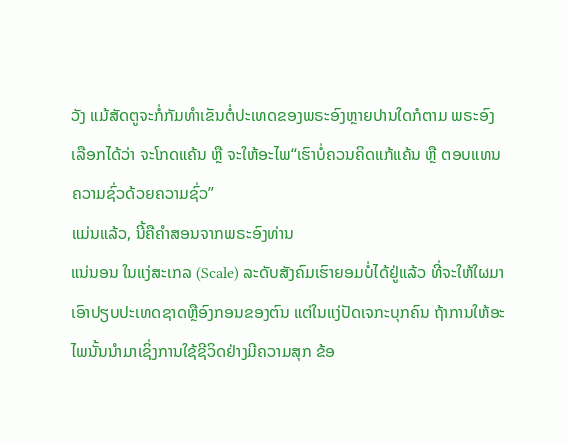ວັງ ແມ້ສັດຕູຈະກໍ່ກັມທຳເຂັນຕໍ່ປະເທດຂອງພຣະອົງຫຼາຍປານໃດກໍຕາມ ພຣະອົງເລືອກໄດ້ວ່າ ຈະໂກດແຄ້ນ ຫຼື ຈະໃຫ້ອະໄພ“ເຮົາບໍ່ຄວນຄິດແກ້ແຄ້ນ ຫຼື ຕອບແທນຄວາມຊົ່ວດ້ວຍຄວາມຊົ່ວ”
ແມ່ນແລ້ວ, ນີ້ຄືຄຳສອນຈາກພຣະອົງທ່ານ
ແນ່ນອນ ໃນແງ່ສະເກລ (Scale) ລະດັບສັງຄົມເຮົາຍອມບໍ່ໄດ້ຢູ່ແລ້ວ ທີ່ຈະໃຫ້ໃຜມາເອົາປຽບປະເທດຊາດຫຼືອົງກອນຂອງຕົນ ແຕ່ໃນແງ່ປັດເຈກະບຸກຄົນ ຖ້າການໃຫ້ອະໄພນັ້ນນຳມາເຊິ່ງການໃຊ້ຊີວິດຢ່າງມີຄວາມສຸກ ຂ້ອ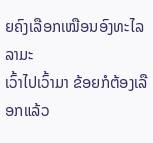ຍຄົງເລືອກເໝືອນອົງທະໄລລາມະ
ເວົ້າໄປເວົ້າມາ ຂ້ອຍກໍຕ້ອງເລືອກແລ້ວ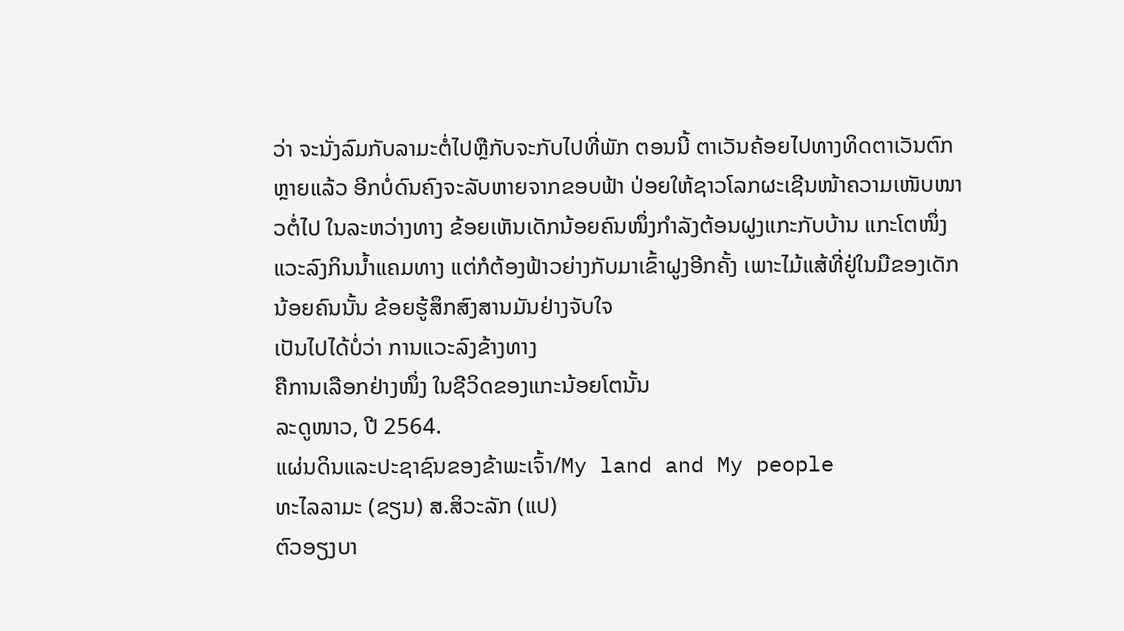ວ່າ ຈະນັ່ງລົມກັບລາມະຕໍ່ໄປຫຼືກັບຈະກັບໄປທີ່ພັກ ຕອນນີ້ ຕາເວັນຄ້ອຍໄປທາງທິດຕາເວັນຕົກຫຼາຍແລ້ວ ອີກບໍ່ດົນຄົງຈະລັບຫາຍຈາກຂອບຟ້າ ປ່ອຍໃຫ້ຊາວໂລກຜະເຊີນໜ້າຄວາມເໜັບໜາວຕໍ່ໄປ ໃນລະຫວ່າງທາງ ຂ້ອຍເຫັນເດັກນ້ອຍຄົນໜຶ່ງກຳລັງຕ້ອນຝູງແກະກັບບ້ານ ແກະໂຕໜຶ່ງແວະລົງກິນນ້ຳແຄມທາງ ແຕ່ກໍຕ້ອງຟ້າວຍ່າງກັບມາເຂົ້າຝູງອີກຄັ້ງ ເພາະໄມ້ແສ້ທີ່ຢູ່ໃນມືຂອງເດັກນ້ອຍຄົນນັ້ນ ຂ້ອຍຮູ້ສຶກສົງສານມັນຢ່າງຈັບໃຈ
ເປັນໄປໄດ້ບໍ່ວ່າ ການແວະລົງຂ້າງທາງ
ຄືການເລືອກຢ່າງໜຶ່ງ ໃນຊີວິດຂອງແກະນ້ອຍໂຕນັ້ນ
ລະດູໜາວ, ປີ 2564.
ແຜ່ນດິນແລະປະຊາຊົນຂອງຂ້າພະເຈົ້າ/My land and My people
ທະໄລລາມະ (ຂຽນ) ສ.ສິວະລັກ (ແປ)
ຕົວອຽງບາ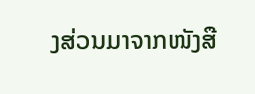ງສ່ວນມາຈາກໜັງສື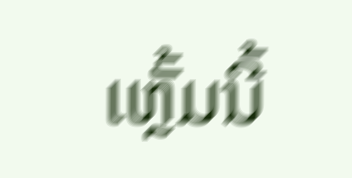ເຫຼັ້ມນີ້